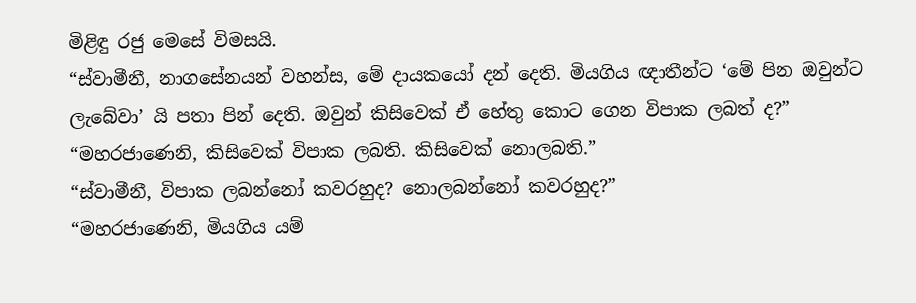මිළිඳු රජු මෙසේ විමසයි.
“ස්වාමීනී, නාගසේනයන් වහන්ස, මේ දායකයෝ දන් දෙති. මියගිය ඥාතීන්ට ‘මේ පින ඔවුන්ට ලැබේවා’ යි පතා පින් දෙති. ඔවුන් කිසිවෙක් ඒ හේතු කොට ගෙන විපාක ලබත් ද?”
“මහරජාණෙනි, කිසිවෙක් විපාක ලබති. කිසිවෙක් නොලබති.”
“ස්වාමීනී, විපාක ලබන්නෝ කවරහුද? නොලබන්නෝ කවරහුද?”
“මහරජාණෙනි, මියගිය යම්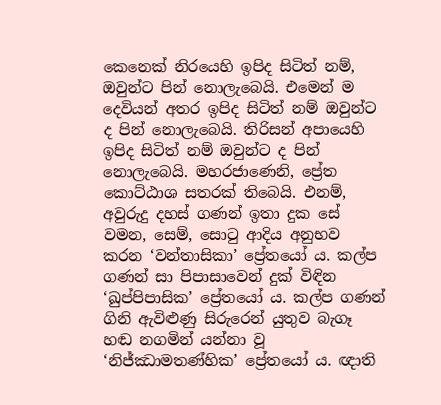කෙනෙක් නිරයෙහි ඉපිද සිටිත් නම්, ඔවුන්ට පින් නොලැබෙයි. එමෙන් ම දෙවියන් අතර ඉපිද සිටිත් නම් ඔවුන්ට ද පින් නොලැබෙයි. තිරිසන් අපායෙහි ඉපිද සිටිත් නම් ඔවුන්ට ද පින් නොලැබෙයි. මහරජාණෙනි, ප්‍රේත කොට්ඨාශ සතරක් තිබෙයි. එනම්, අවුරුදු දහස් ගණන් ඉතා දුක සේ වමන, සෙම්, සොටු ආදිය අනුභව කරන ‘වන්තාසිකා’ ප්‍රේතයෝ ය. කල්ප ගණන් සා පිපාසාවෙන් දුක් විඳින ‘ඛුප්පිපාසික’ ප්‍රේතයෝ ය. කල්ප ගණන් ගිනි ඇවිළුණු සිරුරෙන් යුතුව බැගෑ හඬ නගමින් යන්නා වූ ‘නිජ්ඣාමතණ්හික’ ප්‍රේතයෝ ය. ඥාති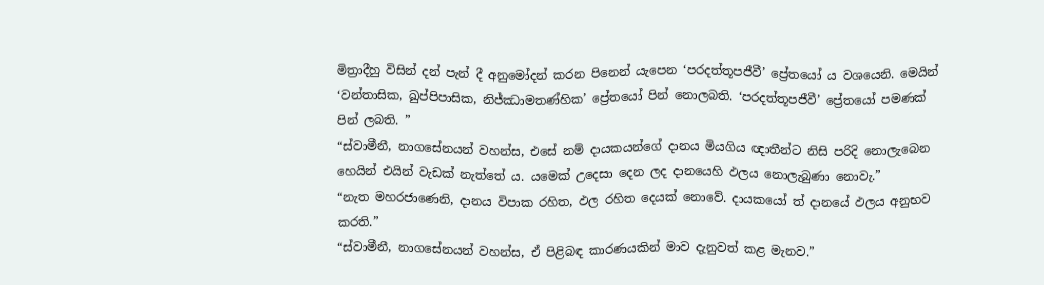මිත්‍රාදීහු විසින් දන් පැන් දී අනුමෝදන් කරන පිනෙන් යැපෙන ‘පරදත්තූපජීවී’ ප්‍රේතයෝ ය වශයෙනි. මෙයින් ‘වන්තාසික, ඛුප්පිපාසික, නිජ්ඣාමතණ්හික’ ප්‍රේතයෝ පින් නොලබති. ‘පරදත්තූපජීවී’ ප්‍රේතයෝ පමණක් පින් ලබති. ”
“ස්වාමීනී, නාගසේනයන් වහන්ස, එසේ නම් දායකයන්ගේ දානය මියගිය ඥාතීන්ට නිසි පරිදි නොලැබෙන හෙයින් එයින් වැඩක් නැත්තේ ය. යමෙක් උදෙසා දෙන ලද දානයෙහි ඵලය නොලැබුණා නොවැ.”
“නැත මහරජාණෙනි, දානය විපාක රහිත, ඵල රහිත දෙයක් නොවේ. දායකයෝ ත් දානයේ ඵලය අනුභව කරති.”
“ස්වාමීනී, නාගසේනයන් වහන්ස, ඒ පිළිබඳ කාරණයකින් මාව දැනුවත් කළ මැනව.”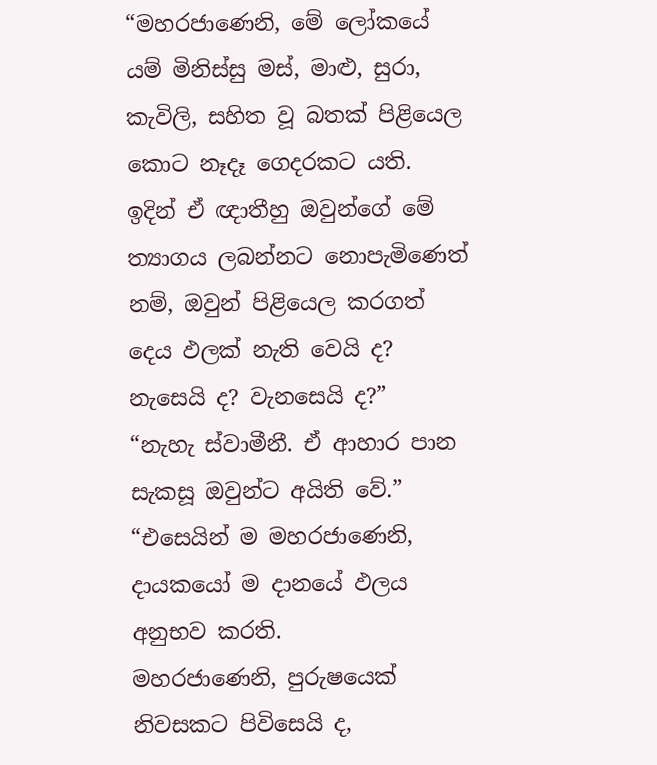“මහරජාණෙනි, මේ ලෝකයේ යම් මිනිස්සු මස්, මාළු, සුරා, කැවිලි, සහිත වූ බතක් පිළියෙල කොට නෑදෑ ගෙදරකට යති. ඉදින් ඒ ඥාතීහු ඔවුන්ගේ මේ ත්‍යාගය ලබන්නට නොපැමිණෙත් නම්, ඔවුන් පිළියෙල කරගත් දෙය ඵලක් නැති වෙයි ද? නැසෙයි ද? වැනසෙයි ද?”
“නැහැ ස්වාමීනී. ඒ ආහාර පාන සැකසූ ඔවුන්ට අයිති වේ.”
“එසෙයින් ම මහරජාණෙනි, දායකයෝ ම දානයේ ඵලය අනුභව කරති.
මහරජාණෙනි, පුරුෂයෙක් නිවසකට පිවිසෙයි ද,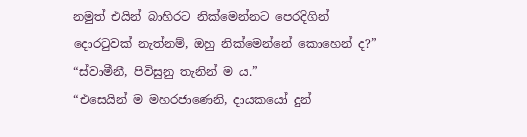නමුත් එයින් බාහිරට නික්මෙන්නට පෙරදිගින් දොරටුවක් නැත්නම්, ඔහු නික්මෙන්නේ කොහෙන් ද?”
“ස්වාමීනී, පිවිසුනු තැනින් ම ය.”
“එසෙයින් ම මහරජාණෙනි, දායකයෝ දුන්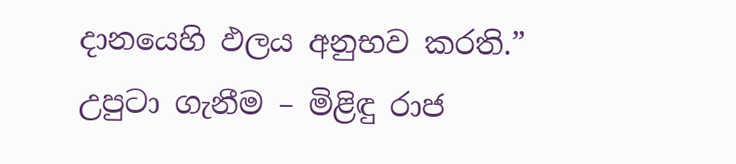දානයෙහි ඵලය අනුභව කරති.”
උපුටා ගැනීම – මිළිඳු රාජ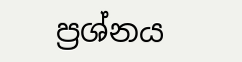ප්‍රශ්නය